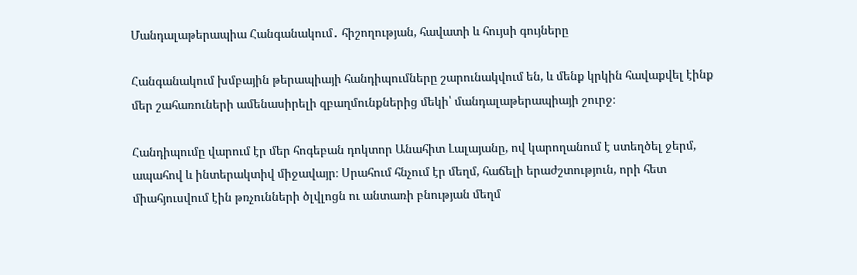Մանդալաթերապիա Հանգանակում․ հիշողության, հավատի և հույսի գույները

Հանգանակում խմբային թերապիայի հանդիպումները շարունակվում են, և մենք կրկին հավաքվել էինք մեր շահառուների ամենասիրելի զբաղմունքներից մեկի՝ մանդալաթերապիայի շուրջ։

Հանդիպումը վարում էր մեր հոգեբան դոկտոր Անահիտ Լալայանը, ով կարողանում է ստեղծել ջերմ, ապահով և ինտերակտիվ միջավայր։ Սրահում հնչում էր մեղմ, հաճելի երաժշտություն, որի հետ միահյուսվում էին թռչունների ծլվլոցն ու անտառի բնության մեղմ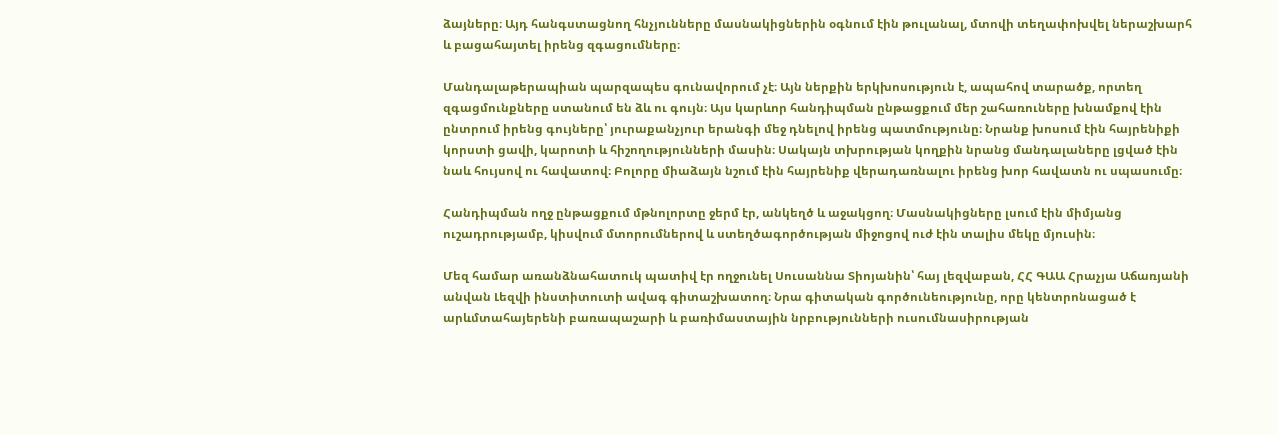ձայները։ Այդ հանգստացնող հնչյունները մասնակիցներին օգնում էին թուլանալ, մտովի տեղափոխվել ներաշխարհ և բացահայտել իրենց զգացումները։

Մանդալաթերապիան պարզապես գունավորում չէ։ Այն ներքին երկխոսություն է, ապահով տարածք, որտեղ զգացմունքները ստանում են ձև ու գույն։ Այս կարևոր հանդիպման ընթացքում մեր շահառուները խնամքով էին ընտրում իրենց գույները՝ յուրաքանչյուր երանգի մեջ դնելով իրենց պատմությունը։ Նրանք խոսում էին հայրենիքի կորստի ցավի, կարոտի և հիշողությունների մասին։ Սակայն տխրության կողքին նրանց մանդալաները լցված էին նաև հույսով ու հավատով։ Բոլորը միաձայն նշում էին հայրենիք վերադառնալու իրենց խոր հավատն ու սպասումը։

Հանդիպման ողջ ընթացքում մթնոլորտը ջերմ էր, անկեղծ և աջակցող։ Մասնակիցները լսում էին միմյանց ուշադրությամբ, կիսվում մտորումներով և ստեղծագործության միջոցով ուժ էին տալիս մեկը մյուսին։

Մեզ համար առանձնահատուկ պատիվ էր ողջունել Սուսաննա Տիոյանին՝ հայ լեզվաբան, ՀՀ ԳԱԱ Հրաչյա Աճառյանի անվան Լեզվի ինստիտուտի ավագ գիտաշխատող։ Նրա գիտական գործունեությունը, որը կենտրոնացած է արևմտահայերենի բառապաշարի և բառիմաստային նրբությունների ուսումնասիրության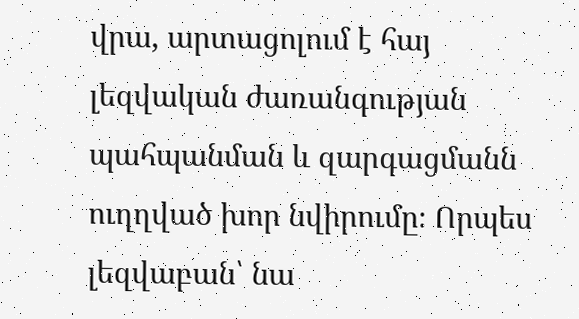վրա, արտացոլում է հայ լեզվական ժառանգության պահպանման և զարգացմանն ուղղված խոր նվիրումը։ Որպես լեզվաբան՝ նա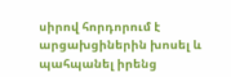սիրով հորդորում է արցախցիներին խոսել և պահպանել իրենց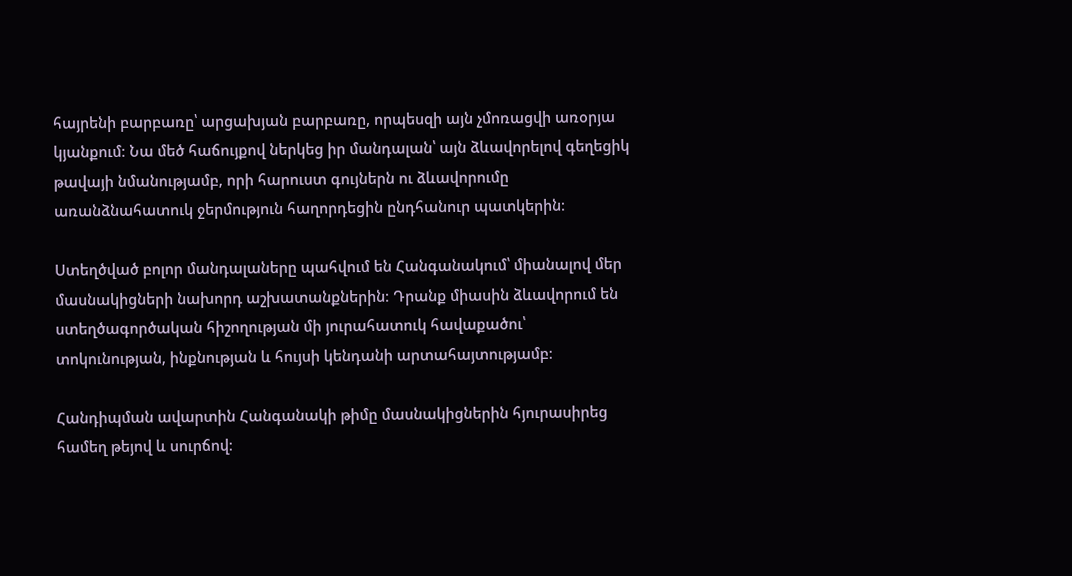հայրենի բարբառը՝ արցախյան բարբառը, որպեսզի այն չմոռացվի առօրյա կյանքում։ Նա մեծ հաճույքով ներկեց իր մանդալան՝ այն ձևավորելով գեղեցիկ թավայի նմանությամբ, որի հարուստ գույներն ու ձևավորումը առանձնահատուկ ջերմություն հաղորդեցին ընդհանուր պատկերին։

Ստեղծված բոլոր մանդալաները պահվում են Հանգանակում՝ միանալով մեր մասնակիցների նախորդ աշխատանքներին։ Դրանք միասին ձևավորում են ստեղծագործական հիշողության մի յուրահատուկ հավաքածու՝ տոկունության, ինքնության և հույսի կենդանի արտահայտությամբ։

Հանդիպման ավարտին Հանգանակի թիմը մասնակիցներին հյուրասիրեց համեղ թեյով և սուրճով։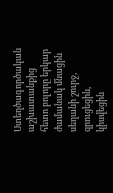Ստեղծագործական աշխատանքից հետո բոլորը երկար ժամանակ մնացին սեղանի շուրջ, զրուցեցին, կիսվեցին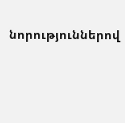նորություններով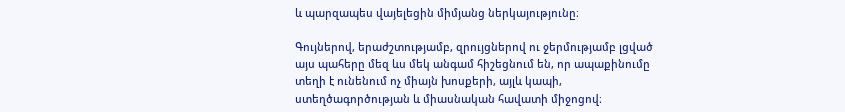և պարզապես վայելեցին միմյանց ներկայությունը։

Գույներով, երաժշտությամբ, զրույցներով ու ջերմությամբ լցված այս պահերը մեզ ևս մեկ անգամ հիշեցնում են, որ ապաքինումը տեղի է ունենում ոչ միայն խոսքերի, այլև կապի, ստեղծագործության և միասնական հավատի միջոցով։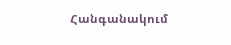Հանգանակում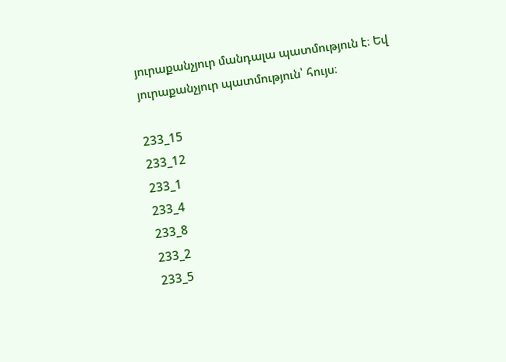յուրաքանչյուր մանդալա պատմություն է։ Եվ յուրաքանչյուր պատմություն՝ հույս։

233_15
233_12
233_1
233_4
233_8
233_2
233_5